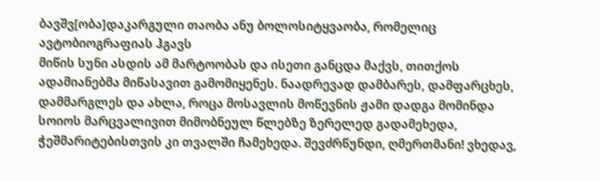ბავშვ[ობა]დაკარგული თაობა ანუ ბოლოსიტყვაობა, რომელიც ავტობიოგრაფიას ჰგავს
მიწის სუნი ასდის ამ მარტოობას და ისეთი განცდა მაქვს, თითქოს ადამიანებმა მიწასავით გამომიყენეს. ნაადრევად დამბარეს, დამფარცხეს, დამმარგლეს და ახლა, როცა მოსავლის მოწევნის ჟამი დადგა მომინდა სოიოს მარცვალივით მიმობნეულ წლებზე ზერელედ გადამეხედა, ჭეშმარიტებისთვის კი თვალში ჩამეხედა. შევძრწუნდი, ღმერთმანი! ვხედავ,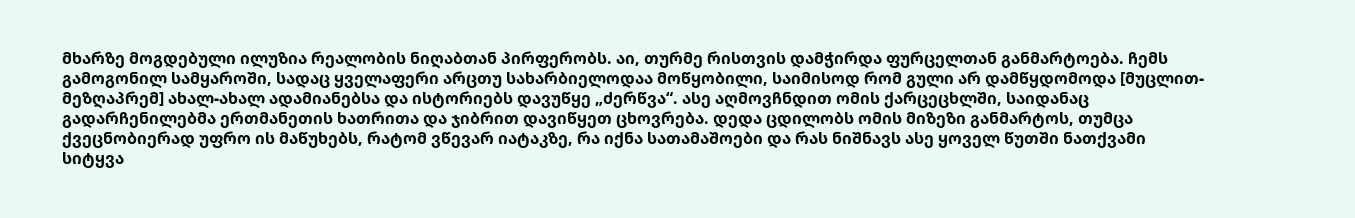მხარზე მოგდებული ილუზია რეალობის ნიღაბთან პირფერობს. აი, თურმე რისთვის დამჭირდა ფურცელთან განმარტოება. ჩემს გამოგონილ სამყაროში, სადაც ყველაფერი არცთუ სახარბიელოდაა მოწყობილი, საიმისოდ რომ გული არ დამწყდომოდა [მუცლით-მეზღაპრემ] ახალ-ახალ ადამიანებსა და ისტორიებს დავუწყე „ძერწვა“. ასე აღმოვჩნდით ომის ქარცეცხლში, საიდანაც გადარჩენილებმა ერთმანეთის ხათრითა და ჯიბრით დავიწყეთ ცხოვრება. დედა ცდილობს ომის მიზეზი განმარტოს, თუმცა ქვეცნობიერად უფრო ის მაწუხებს, რატომ ვწევარ იატაკზე, რა იქნა სათამაშოები და რას ნიშნავს ასე ყოველ წუთში ნათქვამი სიტყვა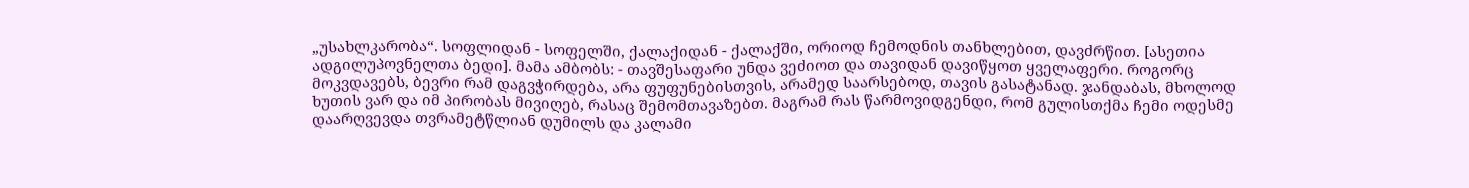„უსახლკარობა“. სოფლიდან - სოფელში, ქალაქიდან - ქალაქში, ორიოდ ჩემოდნის თანხლებით, დავძრწით. [ასეთია ადგილუპოვნელთა ბედი]. მამა ამბობს: - თავშესაფარი უნდა ვეძიოთ და თავიდან დავიწყოთ ყველაფერი. როგორც მოკვდავებს, ბევრი რამ დაგვჭირდება, არა ფუფუნებისთვის, არამედ საარსებოდ, თავის გასატანად. ჯანდაბას, მხოლოდ ხუთის ვარ და იმ პირობას მივიღებ, რასაც შემომთავაზებთ. მაგრამ რას წარმოვიდგენდი, რომ გულისთქმა ჩემი ოდესმე დაარღვევდა თვრამეტწლიან დუმილს და კალამი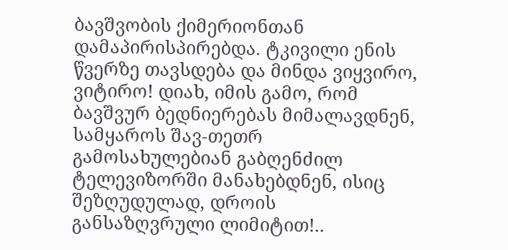ბავშვობის ქიმერიონთან დამაპირისპირებდა. ტკივილი ენის წვერზე თავსდება და მინდა ვიყვირო, ვიტირო! დიახ, იმის გამო, რომ ბავშვურ ბედნიერებას მიმალავდნენ, სამყაროს შავ-თეთრ გამოსახულებიან გაბღენძილ ტელევიზორში მანახებდნენ, ისიც შეზღუდულად, დროის განსაზღვრული ლიმიტით!..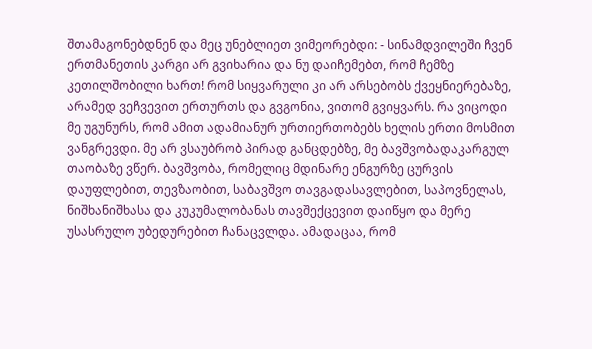შთამაგონებდნენ და მეც უნებლიეთ ვიმეორებდი: - სინამდვილეში ჩვენ ერთმანეთის კარგი არ გვიხარია და ნუ დაიჩემებთ, რომ ჩემზე კეთილშობილი ხართ! რომ სიყვარული კი არ არსებობს ქვეყნიერებაზე, არამედ ვეჩვევით ერთურთს და გვგონია, ვითომ გვიყვარს. რა ვიცოდი მე უგუნურს, რომ ამით ადამიანურ ურთიერთობებს ხელის ერთი მოსმით ვანგრევდი. მე არ ვსაუბრობ პირად განცდებზე, მე ბავშვობადაკარგულ თაობაზე ვწერ. ბავშვობა, რომელიც მდინარე ენგურზე ცურვის დაუფლებით, თევზაობით, საბავშვო თავგადასავლებით, საპოვნელას, ნიშხანიშხასა და კუკუმალობანას თავშექცევით დაიწყო და მერე უსასრულო უბედურებით ჩანაცვლდა. ამადაცაა, რომ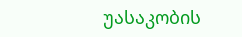უასაკობის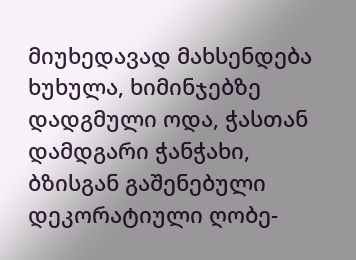მიუხედავად მახსენდება ხუხულა, ხიმინჯებზე დადგმული ოდა, ჭასთან დამდგარი ჭანჭახი, ბზისგან გაშენებული დეკორატიული ღობე-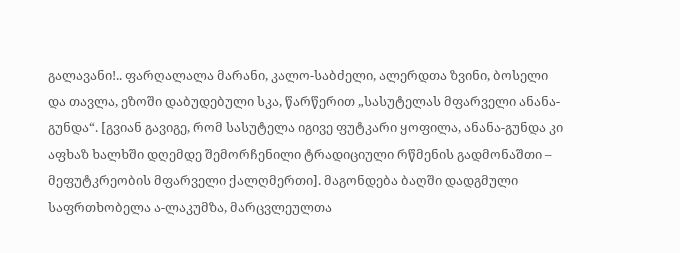გალავანი!.. ფარღალალა მარანი, კალო-საბძელი, ალერდთა ზვინი, ბოსელი და თავლა, ეზოში დაბუდებული სკა, წარწერით „სასუტელას მფარველი ანანა-გუნდა“. [გვიან გავიგე, რომ სასუტელა იგივე ფუტკარი ყოფილა, ანანა-გუნდა კი აფხაზ ხალხში დღემდე შემორჩენილი ტრადიციული რწმენის გადმონაშთი – მეფუტკრეობის მფარველი ქალღმერთი]. მაგონდება ბაღში დადგმული საფრთხობელა ა-ლაკუმზა, მარცვლეულთა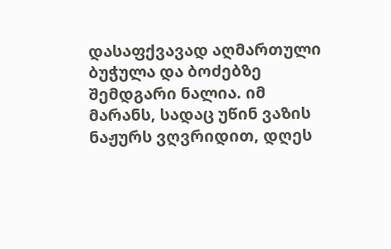დასაფქვავად აღმართული ბუჭულა და ბოძებზე შემდგარი ნალია. იმ მარანს, სადაც უწინ ვაზის ნაჟურს ვღვრიდით, დღეს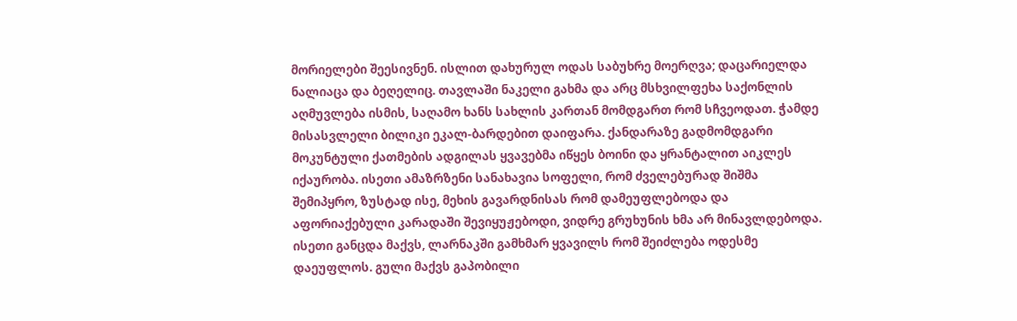მორიელები შეესივნენ. ისლით დახურულ ოდას საბუხრე მოერღვა; დაცარიელდა ნალიაცა და ბეღელიც. თავლაში ნაკელი გახმა და არც მსხვილფეხა საქონლის აღმუვლება ისმის, საღამო ხანს სახლის კართან მომდგართ რომ სჩვეოდათ. ჭამდე მისასვლელი ბილიკი ეკალ-ბარდებით დაიფარა. ქანდარაზე გადმომდგარი მოკუნტული ქათმების ადგილას ყვავებმა იწყეს ბოინი და ყრანტალით აიკლეს იქაურობა. ისეთი ამაზრზენი სანახავია სოფელი, რომ ძველებურად შიშმა შემიპყრო, ზუსტად ისე, მეხის გავარდნისას რომ დამეუფლებოდა და აფორიაქებული კარადაში შევიყუჟებოდი, ვიდრე გრუხუნის ხმა არ მინავლდებოდა. ისეთი განცდა მაქვს, ლარნაკში გამხმარ ყვავილს რომ შეიძლება ოდესმე დაეუფლოს. გული მაქვს გაპობილი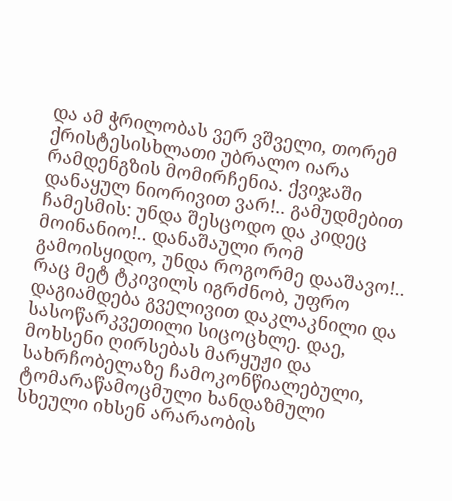და ამ ჭრილობას ვერ ვშველი, თორემ ქრისტესისხლათი უბრალო იარა რამდენგზის მომირჩენია. ქვიჯაში დანაყულ ნიორივით ვარ!.. გამუდმებით ჩამესმის: უნდა შესცოდო და კიდეც მოინანიო!.. დანაშაული რომ გამოისყიდო, უნდა როგორმე დააშავო!.. რაც მეტ ტკივილს იგრძნობ, უფრო დაგიამდება გველივით დაკლაკნილი და სასოწარკვეთილი სიცოცხლე. დაე, მოხსენი ღირსებას მარყუჟი და სახრჩობელაზე ჩამოკონწიალებული, ტომარაწამოცმული ხანდაზმული სხეული იხსენ არარაობის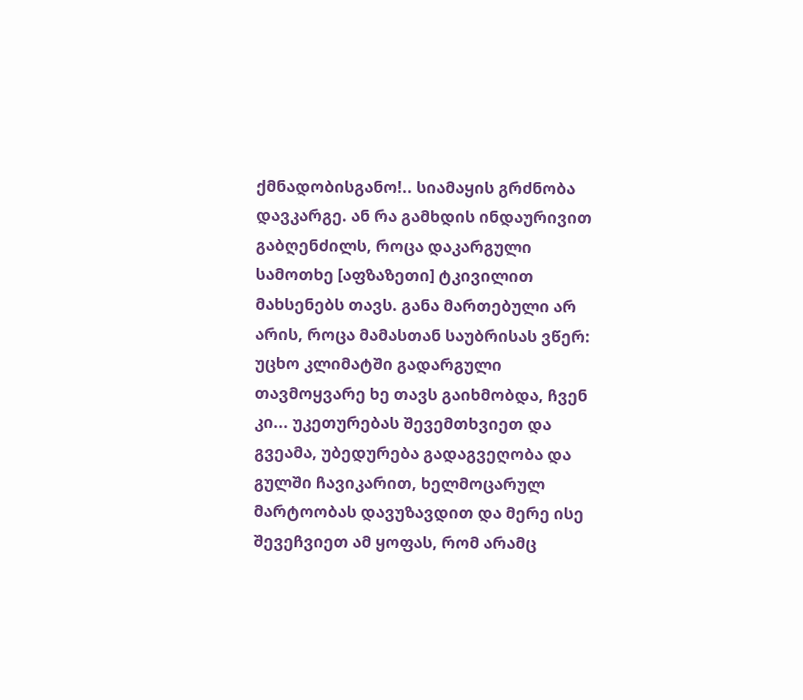ქმნადობისგანო!.. სიამაყის გრძნობა დავკარგე. ან რა გამხდის ინდაურივით გაბღენძილს, როცა დაკარგული სამოთხე [აფზაზეთი] ტკივილით მახსენებს თავს. განა მართებული არ არის, როცა მამასთან საუბრისას ვწერ: უცხო კლიმატში გადარგული თავმოყვარე ხე თავს გაიხმობდა, ჩვენ კი... უკეთურებას შევემთხვიეთ და გვეამა, უბედურება გადაგვეღობა და გულში ჩავიკარით, ხელმოცარულ მარტოობას დავუზავდით და მერე ისე შევეჩვიეთ ამ ყოფას, რომ არამც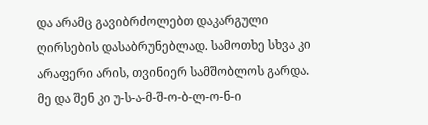და არამც გავიბრძოლებთ დაკარგული ღირსების დასაბრუნებლად. სამოთხე სხვა კი არაფერი არის, თვინიერ სამშობლოს გარდა. მე და შენ კი უ-ს-ა-მ-შ-ო-ბ-ლ-ო-ნ-ი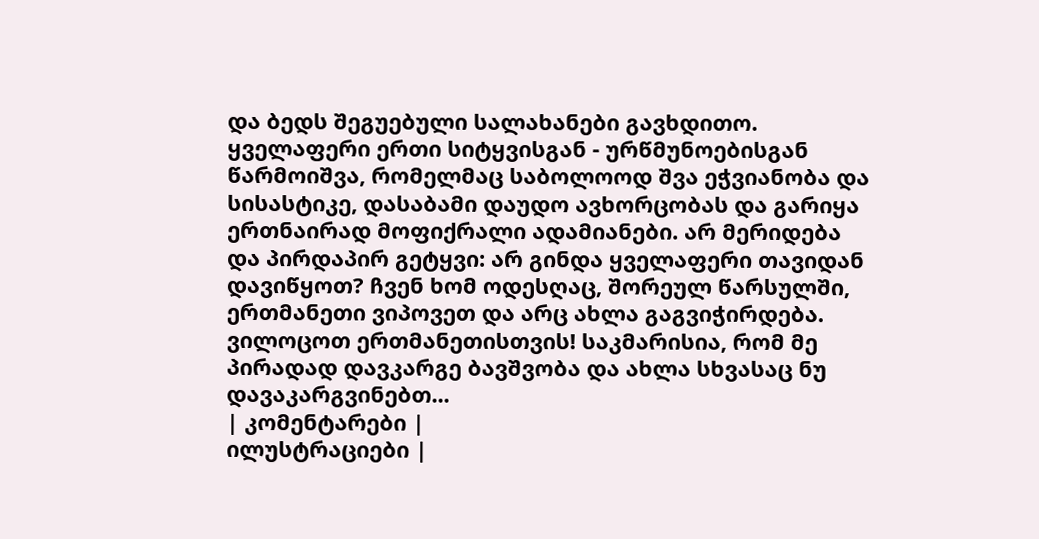და ბედს შეგუებული სალახანები გავხდითო. ყველაფერი ერთი სიტყვისგან - ურწმუნოებისგან წარმოიშვა, რომელმაც საბოლოოდ შვა ეჭვიანობა და სისასტიკე, დასაბამი დაუდო ავხორცობას და გარიყა ერთნაირად მოფიქრალი ადამიანები. არ მერიდება და პირდაპირ გეტყვი: არ გინდა ყველაფერი თავიდან დავიწყოთ? ჩვენ ხომ ოდესღაც, შორეულ წარსულში, ერთმანეთი ვიპოვეთ და არც ახლა გაგვიჭირდება. ვილოცოთ ერთმანეთისთვის! საკმარისია, რომ მე პირადად დავკარგე ბავშვობა და ახლა სხვასაც ნუ დავაკარგვინებთ...
| კომენტარები |
ილუსტრაციები |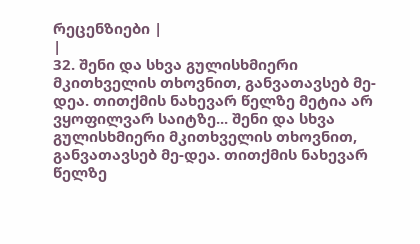რეცენზიები |
|
32. შენი და სხვა გულისხმიერი მკითხველის თხოვნით, განვათავსებ მე-დეა. თითქმის ნახევარ წელზე მეტია არ ვყოფილვარ საიტზე... შენი და სხვა გულისხმიერი მკითხველის თხოვნით, განვათავსებ მე-დეა. თითქმის ნახევარ წელზე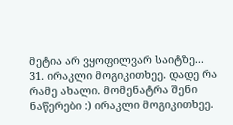მეტია არ ვყოფილვარ საიტზე...
31. ირაკლი მოგიკითხეე. დადე რა რამე ახალი. მომენატრა შენი ნაწერები :) ირაკლი მოგიკითხეე.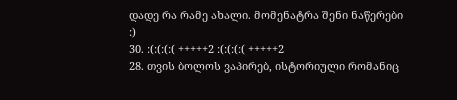დადე რა რამე ახალი. მომენატრა შენი ნაწერები :)
30. :(:(:(:( +++++2 :(:(:(:( +++++2
28. თვის ბოლოს ვაპირებ, ისტორიული რომანიც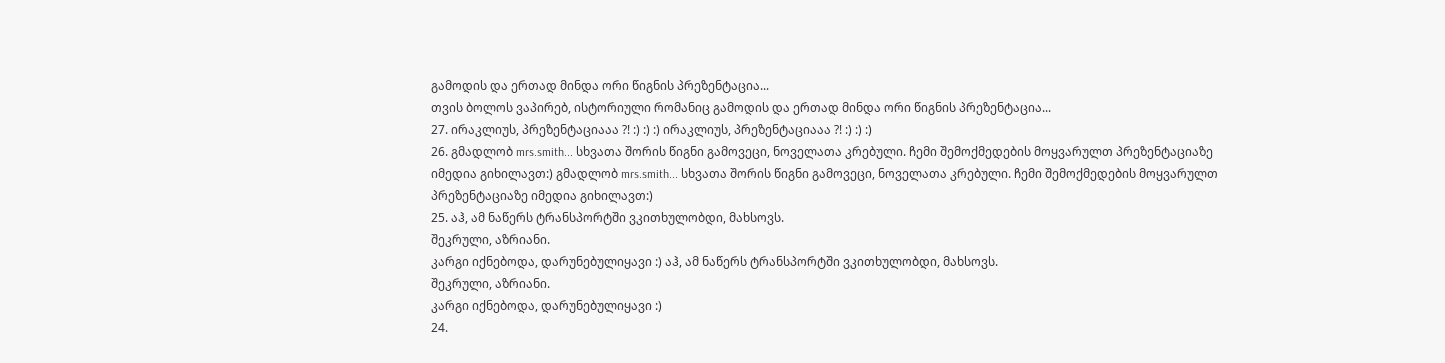გამოდის და ერთად მინდა ორი წიგნის პრეზენტაცია...
თვის ბოლოს ვაპირებ, ისტორიული რომანიც გამოდის და ერთად მინდა ორი წიგნის პრეზენტაცია...
27. ირაკლიუს, პრეზენტაციააა ?! :) :) :) ირაკლიუს, პრეზენტაციააა ?! :) :) :)
26. გმადლობ mrs.smith... სხვათა შორის წიგნი გამოვეცი, ნოველათა კრებული. ჩემი შემოქმედების მოყვარულთ პრეზენტაციაზე იმედია გიხილავთ:) გმადლობ mrs.smith... სხვათა შორის წიგნი გამოვეცი, ნოველათა კრებული. ჩემი შემოქმედების მოყვარულთ პრეზენტაციაზე იმედია გიხილავთ:)
25. აჰ, ამ ნაწერს ტრანსპორტში ვკითხულობდი, მახსოვს.
შეკრული, აზრიანი.
კარგი იქნებოდა, დარუნებულიყავი :) აჰ, ამ ნაწერს ტრანსპორტში ვკითხულობდი, მახსოვს.
შეკრული, აზრიანი.
კარგი იქნებოდა, დარუნებულიყავი :)
24.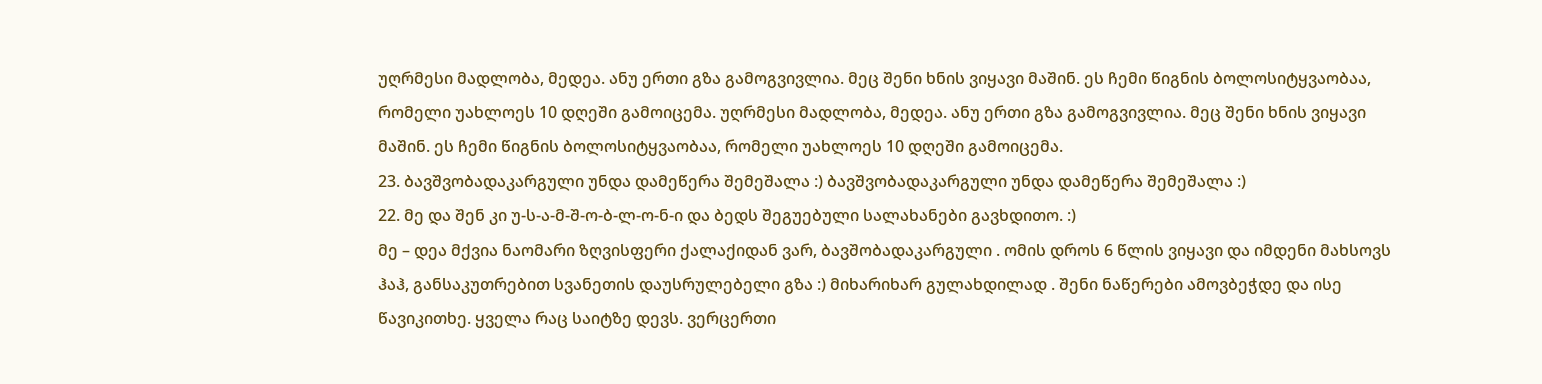უღრმესი მადლობა, მედეა. ანუ ერთი გზა გამოგვივლია. მეც შენი ხნის ვიყავი მაშინ. ეს ჩემი წიგნის ბოლოსიტყვაობაა, რომელი უახლოეს 10 დღეში გამოიცემა. უღრმესი მადლობა, მედეა. ანუ ერთი გზა გამოგვივლია. მეც შენი ხნის ვიყავი მაშინ. ეს ჩემი წიგნის ბოლოსიტყვაობაა, რომელი უახლოეს 10 დღეში გამოიცემა.
23. ბავშვობადაკარგული უნდა დამეწერა შემეშალა :) ბავშვობადაკარგული უნდა დამეწერა შემეშალა :)
22. მე და შენ კი უ-ს-ა-მ-შ-ო-ბ-ლ-ო-ნ-ი და ბედს შეგუებული სალახანები გავხდითო. :)
მე – დეა მქვია ნაომარი ზღვისფერი ქალაქიდან ვარ, ბავშობადაკარგული . ომის დროს 6 წლის ვიყავი და იმდენი მახსოვს ჰაჰ, განსაკუთრებით სვანეთის დაუსრულებელი გზა :) მიხარიხარ გულახდილად . შენი ნაწერები ამოვბეჭდე და ისე წავიკითხე. ყველა რაც საიტზე დევს. ვერცერთი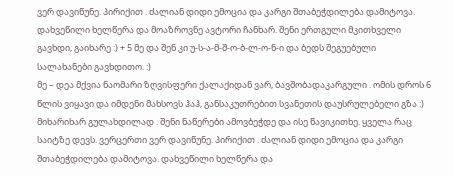ვერ დავიწუნე. პირიქით . ძალიან დიდი ემოცია და კარგი შთაბეჭდილება დამიტოვა. დახვეწილი ხელწერა და მოაზროვნე ავტორი ჩანხარ. შენი ერთგული მკითხველი გავხდი, გაიხარე :) + 5 მე და შენ კი უ-ს-ა-მ-შ-ო-ბ-ლ-ო-ნ-ი და ბედს შეგუებული სალახანები გავხდითო. :)
მე – დეა მქვია ნაომარი ზღვისფერი ქალაქიდან ვარ, ბავშობადაკარგული . ომის დროს 6 წლის ვიყავი და იმდენი მახსოვს ჰაჰ, განსაკუთრებით სვანეთის დაუსრულებელი გზა :) მიხარიხარ გულახდილად . შენი ნაწერები ამოვბეჭდე და ისე წავიკითხე. ყველა რაც საიტზე დევს. ვერცერთი ვერ დავიწუნე. პირიქით . ძალიან დიდი ემოცია და კარგი შთაბეჭდილება დამიტოვა. დახვეწილი ხელწერა და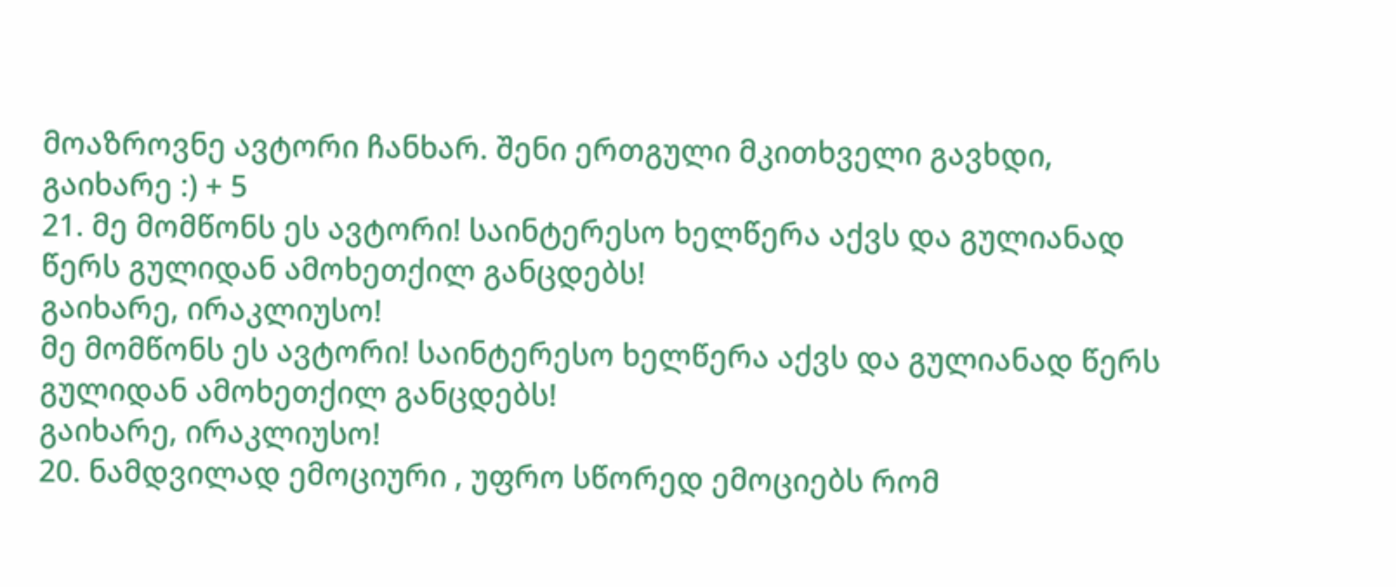მოაზროვნე ავტორი ჩანხარ. შენი ერთგული მკითხველი გავხდი, გაიხარე :) + 5
21. მე მომწონს ეს ავტორი! საინტერესო ხელწერა აქვს და გულიანად წერს გულიდან ამოხეთქილ განცდებს!
გაიხარე, ირაკლიუსო!
მე მომწონს ეს ავტორი! საინტერესო ხელწერა აქვს და გულიანად წერს გულიდან ამოხეთქილ განცდებს!
გაიხარე, ირაკლიუსო!
20. ნამდვილად ემოციური , უფრო სწორედ ემოციებს რომ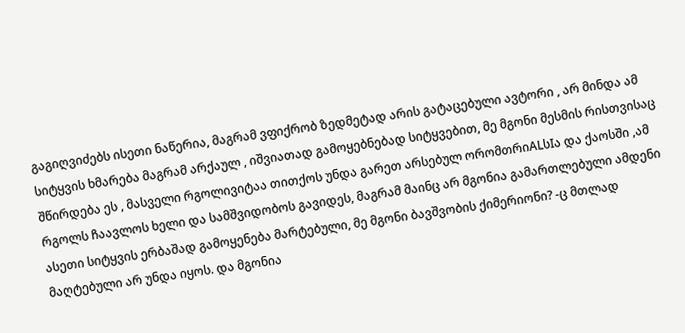გაგიღვიძებს ისეთი ნაწერია, მაგრამ ვფიქრობ ზედმეტად არის გატაცებული ავტორი , არ მინდა ამ სიტყვის ხმარება მაგრამ არქაულ , იშვიათად გამოყებნებად სიტყვებით, მე მგონი მესმის რისთვისაც შწირდება ეს , მასველი რგოლივიტაა თითქოს უნდა გარეთ არსებულ ორომთრიALსIა და ქაოსში ,ამ რგოლს ჩაავლოს ხელი და სამშვიდობოს გავიდეს, მაგრამ მაინც არ მგონია გამართლებული ამდენი ასეთი სიტყვის ერბაშად გამოყენება მარტებული, მე მგონი ბავშვობის ქიმერიონი? -ც მთლად მაღტებული არ უნდა იყოს. და მგონია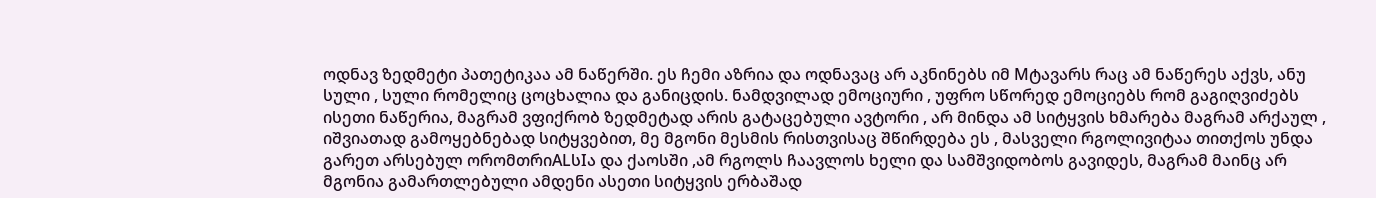ოდნავ ზედმეტი პათეტიკაა ამ ნაწერში. ეს ჩემი აზრია და ოდნავაც არ აკნინებს იმ Mტავარს რაც ამ ნაწერეს აქვს, ანუ სული , სული რომელიც ცოცხალია და განიცდის. ნამდვილად ემოციური , უფრო სწორედ ემოციებს რომ გაგიღვიძებს ისეთი ნაწერია, მაგრამ ვფიქრობ ზედმეტად არის გატაცებული ავტორი , არ მინდა ამ სიტყვის ხმარება მაგრამ არქაულ , იშვიათად გამოყებნებად სიტყვებით, მე მგონი მესმის რისთვისაც შწირდება ეს , მასველი რგოლივიტაა თითქოს უნდა გარეთ არსებულ ორომთრიALსIა და ქაოსში ,ამ რგოლს ჩაავლოს ხელი და სამშვიდობოს გავიდეს, მაგრამ მაინც არ მგონია გამართლებული ამდენი ასეთი სიტყვის ერბაშად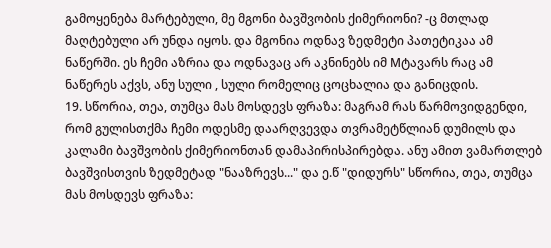გამოყენება მარტებული, მე მგონი ბავშვობის ქიმერიონი? -ც მთლად მაღტებული არ უნდა იყოს. და მგონია ოდნავ ზედმეტი პათეტიკაა ამ ნაწერში. ეს ჩემი აზრია და ოდნავაც არ აკნინებს იმ Mტავარს რაც ამ ნაწერეს აქვს, ანუ სული , სული რომელიც ცოცხალია და განიცდის.
19. სწორია, თეა, თუმცა მას მოსდევს ფრაზა: მაგრამ რას წარმოვიდგენდი, რომ გულისთქმა ჩემი ოდესმე დაარღვევდა თვრამეტწლიან დუმილს და კალამი ბავშვობის ქიმერიონთან დამაპირისპირებდა. ანუ ამით ვამართლებ ბავშვისთვის ზედმეტად "ნააზრევს..." და ე.წ "დიდურს" სწორია, თეა, თუმცა მას მოსდევს ფრაზა: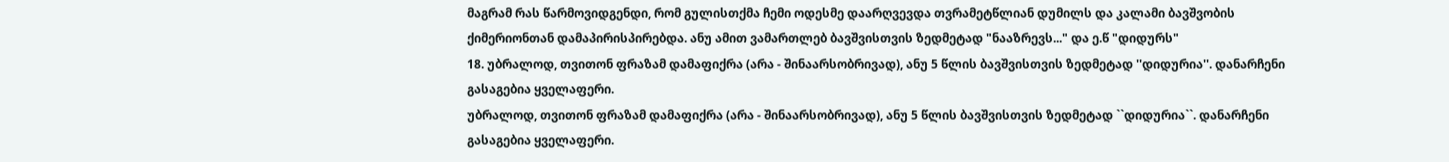მაგრამ რას წარმოვიდგენდი, რომ გულისთქმა ჩემი ოდესმე დაარღვევდა თვრამეტწლიან დუმილს და კალამი ბავშვობის ქიმერიონთან დამაპირისპირებდა. ანუ ამით ვამართლებ ბავშვისთვის ზედმეტად "ნააზრევს..." და ე.წ "დიდურს"
18. უბრალოდ, თვითონ ფრაზამ დამაფიქრა (არა - შინაარსობრივად), ანუ 5 წლის ბავშვისთვის ზედმეტად ''დიდურია''. დანარჩენი გასაგებია ყველაფერი.
უბრალოდ, თვითონ ფრაზამ დამაფიქრა (არა - შინაარსობრივად), ანუ 5 წლის ბავშვისთვის ზედმეტად ``დიდურია``. დანარჩენი გასაგებია ყველაფერი.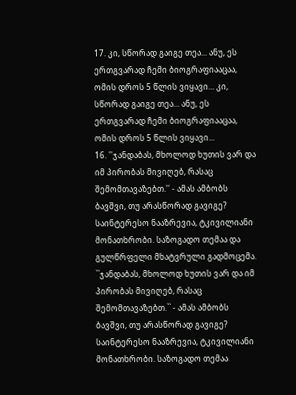17. კი, სწორად გაიგე თეა... ანუ, ეს ერთგვარად ჩემი ბიოგრაფიააცაა, ომის დროს 5 წლის ვიყავი... კი, სწორად გაიგე თეა... ანუ, ეს ერთგვარად ჩემი ბიოგრაფიააცაა, ომის დროს 5 წლის ვიყავი...
16. ''ჯანდაბას, მხოლოდ ხუთის ვარ და იმ პირობას მივიღებ, რასაც შემომთავაზებთ.'' - ამას ამბობს ბავშვი, თუ არასწორად გავიგე?
საინტერესო ნააზრევია, ტკივილიანი მონათხრობი. საზოგადო თემაა და გულწრფელი მხატვრული გადმოცემა.
``ჯანდაბას, მხოლოდ ხუთის ვარ და იმ პირობას მივიღებ, რასაც შემომთავაზებთ.`` - ამას ამბობს ბავშვი, თუ არასწორად გავიგე?
საინტერესო ნააზრევია, ტკივილიანი მონათხრობი. საზოგადო თემაა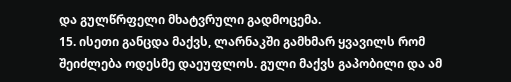და გულწრფელი მხატვრული გადმოცემა.
15. ისეთი განცდა მაქვს, ლარნაკში გამხმარ ყვავილს რომ შეიძლება ოდესმე დაეუფლოს. გული მაქვს გაპობილი და ამ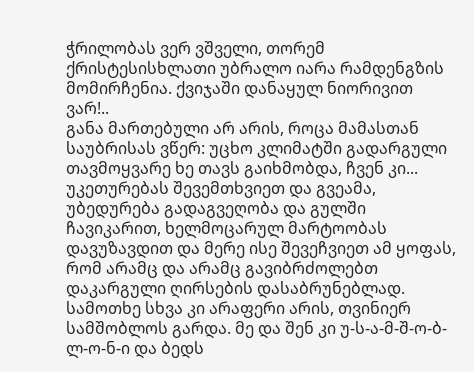ჭრილობას ვერ ვშველი, თორემ ქრისტესისხლათი უბრალო იარა რამდენგზის მომირჩენია. ქვიჯაში დანაყულ ნიორივით ვარ!..
განა მართებული არ არის, როცა მამასთან საუბრისას ვწერ: უცხო კლიმატში გადარგული თავმოყვარე ხე თავს გაიხმობდა, ჩვენ კი... უკეთურებას შევემთხვიეთ და გვეამა, უბედურება გადაგვეღობა და გულში ჩავიკარით, ხელმოცარულ მარტოობას დავუზავდით და მერე ისე შევეჩვიეთ ამ ყოფას, რომ არამც და არამც გავიბრძოლებთ დაკარგული ღირსების დასაბრუნებლად. სამოთხე სხვა კი არაფერი არის, თვინიერ სამშობლოს გარდა. მე და შენ კი უ-ს-ა-მ-შ-ო-ბ-ლ-ო-ნ-ი და ბედს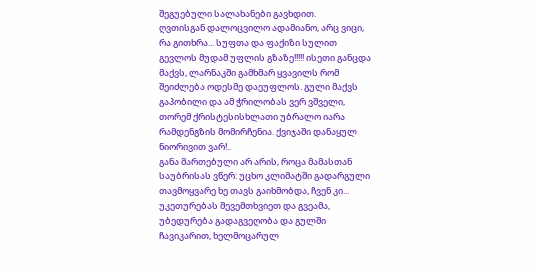შეგუებული სალახანები გავხდით.
ღვთისგან დალოცვილო ადამიანო, არც ვიცი, რა გითხრა... სუფთა და ფაქიზი სულით გევლოს მუდამ უფლის გზაზე!!!!! ისეთი განცდა მაქვს, ლარნაკში გამხმარ ყვავილს რომ შეიძლება ოდესმე დაეუფლოს. გული მაქვს გაპობილი და ამ ჭრილობას ვერ ვშველი, თორემ ქრისტესისხლათი უბრალო იარა რამდენგზის მომირჩენია. ქვიჯაში დანაყულ ნიორივით ვარ!..
განა მართებული არ არის, როცა მამასთან საუბრისას ვწერ: უცხო კლიმატში გადარგული თავმოყვარე ხე თავს გაიხმობდა, ჩვენ კი... უკეთურებას შევემთხვიეთ და გვეამა, უბედურება გადაგვეღობა და გულში ჩავიკარით, ხელმოცარულ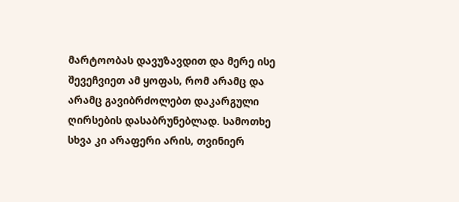მარტოობას დავუზავდით და მერე ისე შევეჩვიეთ ამ ყოფას, რომ არამც და არამც გავიბრძოლებთ დაკარგული ღირსების დასაბრუნებლად. სამოთხე სხვა კი არაფერი არის, თვინიერ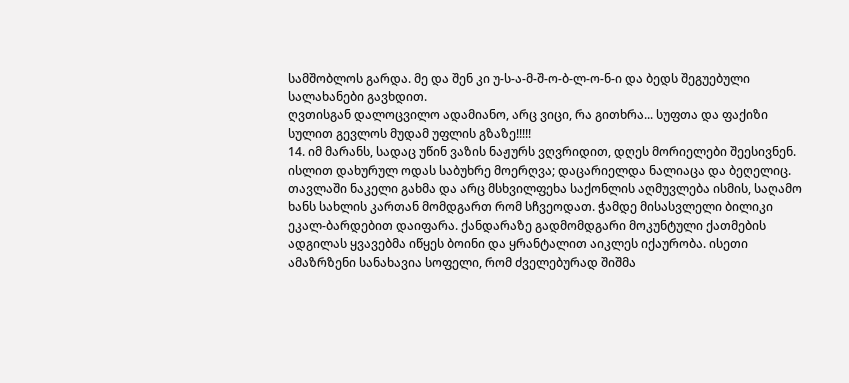სამშობლოს გარდა. მე და შენ კი უ-ს-ა-მ-შ-ო-ბ-ლ-ო-ნ-ი და ბედს შეგუებული სალახანები გავხდით.
ღვთისგან დალოცვილო ადამიანო, არც ვიცი, რა გითხრა... სუფთა და ფაქიზი სულით გევლოს მუდამ უფლის გზაზე!!!!!
14. იმ მარანს, სადაც უწინ ვაზის ნაჟურს ვღვრიდით, დღეს მორიელები შეესივნენ. ისლით დახურულ ოდას საბუხრე მოერღვა; დაცარიელდა ნალიაცა და ბეღელიც. თავლაში ნაკელი გახმა და არც მსხვილფეხა საქონლის აღმუვლება ისმის, საღამო ხანს სახლის კართან მომდგართ რომ სჩვეოდათ. ჭამდე მისასვლელი ბილიკი ეკალ-ბარდებით დაიფარა. ქანდარაზე გადმომდგარი მოკუნტული ქათმების ადგილას ყვავებმა იწყეს ბოინი და ყრანტალით აიკლეს იქაურობა. ისეთი ამაზრზენი სანახავია სოფელი, რომ ძველებურად შიშმა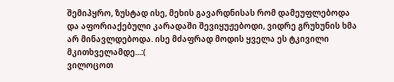შემიპყრო, ზუსტად ისე, მეხის გავარდნისას რომ დამეუფლებოდა და აფორიაქებული კარადაში შევიყუჟებოდი, ვიდრე გრუხუნის ხმა არ მინავლდებოდა. ისე მძაფრად მოდის ყველა ეს ტკივილი მკითხველამდე...:(
ვილოცოთ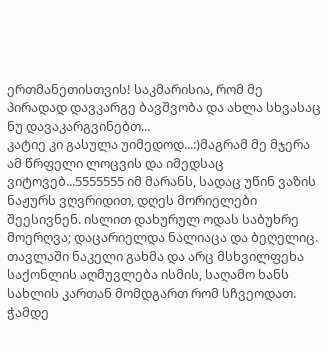ერთმანეთისთვის! საკმარისია, რომ მე პირადად დავკარგე ბავშვობა და ახლა სხვასაც ნუ დავაკარგვინებთ...
კატიე კი გასულა უიმედოდ...:)მაგრამ მე მჯერა ამ წრფელი ლოცვის და იმედსაც ვიტოვებ...5555555 იმ მარანს, სადაც უწინ ვაზის ნაჟურს ვღვრიდით, დღეს მორიელები შეესივნენ. ისლით დახურულ ოდას საბუხრე მოერღვა; დაცარიელდა ნალიაცა და ბეღელიც. თავლაში ნაკელი გახმა და არც მსხვილფეხა საქონლის აღმუვლება ისმის, საღამო ხანს სახლის კართან მომდგართ რომ სჩვეოდათ. ჭამდე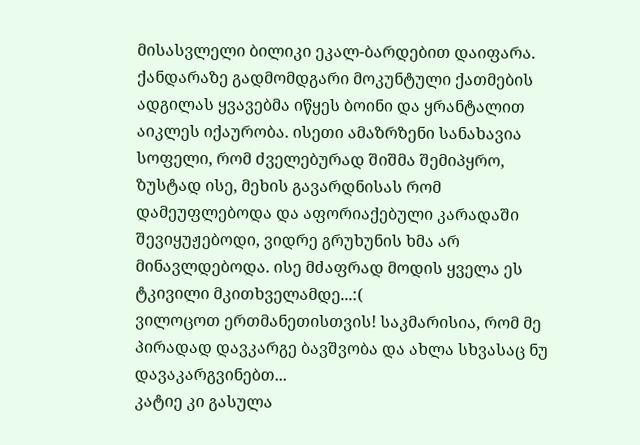მისასვლელი ბილიკი ეკალ-ბარდებით დაიფარა. ქანდარაზე გადმომდგარი მოკუნტული ქათმების ადგილას ყვავებმა იწყეს ბოინი და ყრანტალით აიკლეს იქაურობა. ისეთი ამაზრზენი სანახავია სოფელი, რომ ძველებურად შიშმა შემიპყრო, ზუსტად ისე, მეხის გავარდნისას რომ დამეუფლებოდა და აფორიაქებული კარადაში შევიყუჟებოდი, ვიდრე გრუხუნის ხმა არ მინავლდებოდა. ისე მძაფრად მოდის ყველა ეს ტკივილი მკითხველამდე...:(
ვილოცოთ ერთმანეთისთვის! საკმარისია, რომ მე პირადად დავკარგე ბავშვობა და ახლა სხვასაც ნუ დავაკარგვინებთ...
კატიე კი გასულა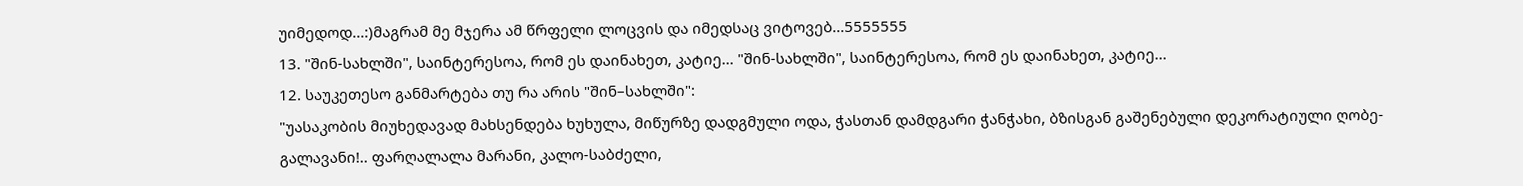უიმედოდ...:)მაგრამ მე მჯერა ამ წრფელი ლოცვის და იმედსაც ვიტოვებ...5555555
13. "შინ-სახლში", საინტერესოა, რომ ეს დაინახეთ, კატიე... "შინ-სახლში", საინტერესოა, რომ ეს დაინახეთ, კატიე...
12. საუკეთესო განმარტება თუ რა არის "შინ–სახლში":
"უასაკობის მიუხედავად მახსენდება ხუხულა, მიწურზე დადგმული ოდა, ჭასთან დამდგარი ჭანჭახი, ბზისგან გაშენებული დეკორატიული ღობე-გალავანი!.. ფარღალალა მარანი, კალო-საბძელი,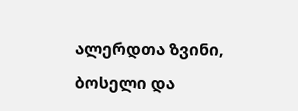ალერდთა ზვინი, ბოსელი და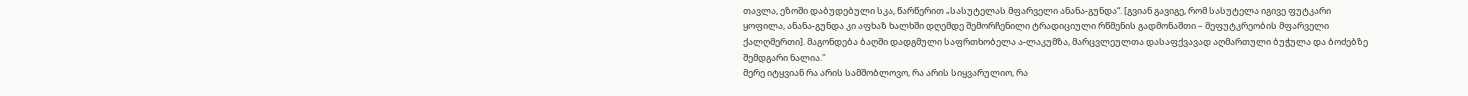თავლა, ეზოში დაბუდებული სკა, წარწერით „სასუტელას მფარველი ანანა-გუნდა“. [გვიან გავიგე, რომ სასუტელა იგივე ფუტკარი ყოფილა, ანანა-გუნდა კი აფხაზ ხალხში დღემდე შემორჩენილი ტრადიციული რწმენის გადმონაშთი – მეფუტკრეობის მფარველი ქალღმერთი]. მაგონდება ბაღში დადგმული საფრთხობელა ა-ლაკუმზა, მარცვლეულთა დასაფქვავად აღმართული ბუჭულა და ბოძებზე შემდგარი ნალია."
მერე იტყვიან რა არის სამშობლოვო, რა არის სიყვარულიო, რა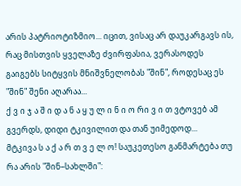არის პატრიოტიზმიო... იცით, ვისაც არ დაუკარგავს ის, რაც მისთვის ყველაზე ძვირფასია, ვერასოდეს გაიგებს სიტყვის მნიშვნელობას "შინ", როდესაც ეს "შინ" შენი აღარაა...
ქ ვ ი ჯ ა შ ი დ ა ნ ა ყ უ ლ ი ნ ი ო რი ვ ი თ ვტოვებ ამ გვერდს, დიდი ტკივილით და თან უიმედოდ...
მტკივა ს ა ქ ა რ თ ვ ე ლ ო! საუკეთესო განმარტება თუ რა არის "შინ–სახლში":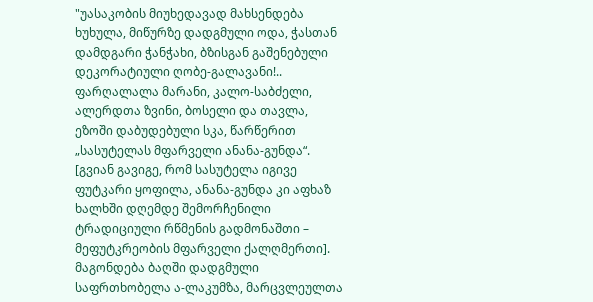"უასაკობის მიუხედავად მახსენდება ხუხულა, მიწურზე დადგმული ოდა, ჭასთან დამდგარი ჭანჭახი, ბზისგან გაშენებული დეკორატიული ღობე-გალავანი!.. ფარღალალა მარანი, კალო-საბძელი, ალერდთა ზვინი, ბოსელი და თავლა, ეზოში დაბუდებული სკა, წარწერით „სასუტელას მფარველი ანანა-გუნდა“. [გვიან გავიგე, რომ სასუტელა იგივე ფუტკარი ყოფილა, ანანა-გუნდა კი აფხაზ ხალხში დღემდე შემორჩენილი ტრადიციული რწმენის გადმონაშთი – მეფუტკრეობის მფარველი ქალღმერთი]. მაგონდება ბაღში დადგმული საფრთხობელა ა-ლაკუმზა, მარცვლეულთა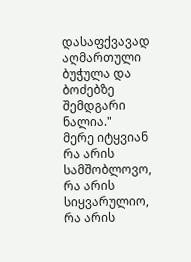დასაფქვავად აღმართული ბუჭულა და ბოძებზე შემდგარი ნალია."
მერე იტყვიან რა არის სამშობლოვო, რა არის სიყვარულიო, რა არის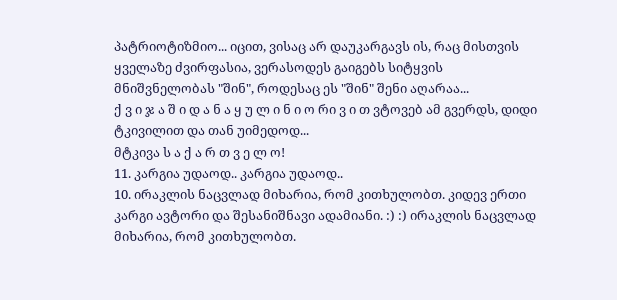პატრიოტიზმიო... იცით, ვისაც არ დაუკარგავს ის, რაც მისთვის ყველაზე ძვირფასია, ვერასოდეს გაიგებს სიტყვის მნიშვნელობას "შინ", როდესაც ეს "შინ" შენი აღარაა...
ქ ვ ი ჯ ა შ ი დ ა ნ ა ყ უ ლ ი ნ ი ო რი ვ ი თ ვტოვებ ამ გვერდს, დიდი ტკივილით და თან უიმედოდ...
მტკივა ს ა ქ ა რ თ ვ ე ლ ო!
11. კარგია უდაოდ.. კარგია უდაოდ..
10. ირაკლის ნაცვლად მიხარია, რომ კითხულობთ. კიდევ ერთი კარგი ავტორი და შესანიშნავი ადამიანი. :) :) ირაკლის ნაცვლად მიხარია, რომ კითხულობთ.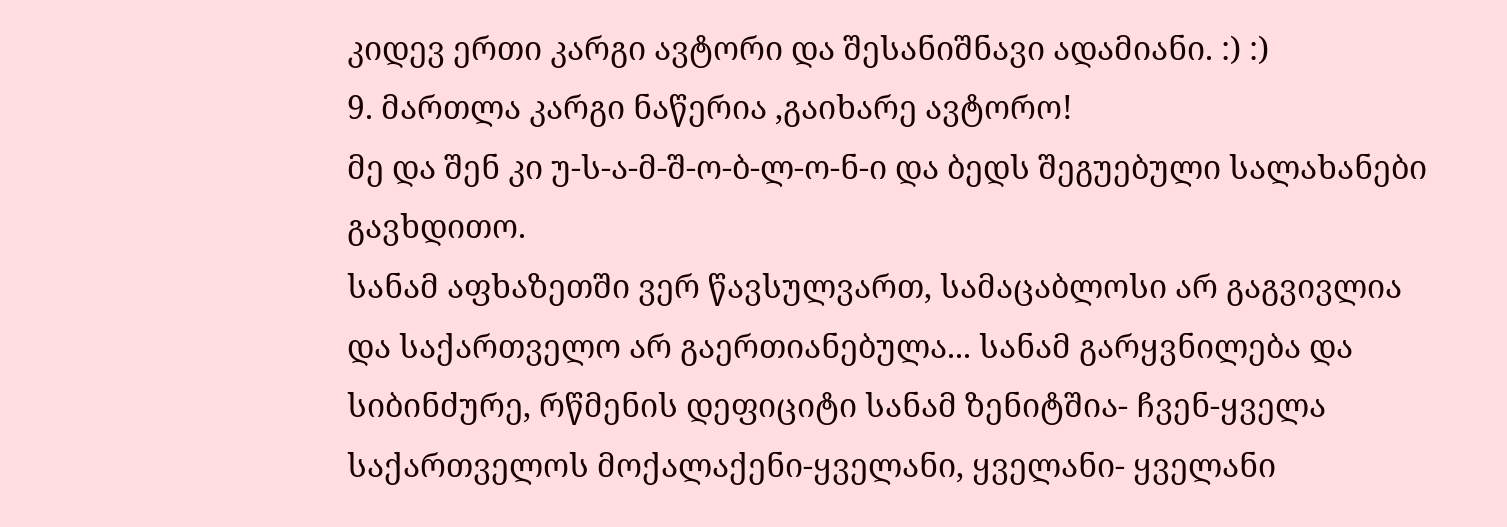კიდევ ერთი კარგი ავტორი და შესანიშნავი ადამიანი. :) :)
9. მართლა კარგი ნაწერია ,გაიხარე ავტორო!
მე და შენ კი უ-ს-ა-მ-შ-ო-ბ-ლ-ო-ნ-ი და ბედს შეგუებული სალახანები გავხდითო.
სანამ აფხაზეთში ვერ წავსულვართ, სამაცაბლოსი არ გაგვივლია და საქართველო არ გაერთიანებულა... სანამ გარყვნილება და სიბინძურე, რწმენის დეფიციტი სანამ ზენიტშია- ჩვენ-ყველა საქართველოს მოქალაქენი-ყველანი, ყველანი- ყველანი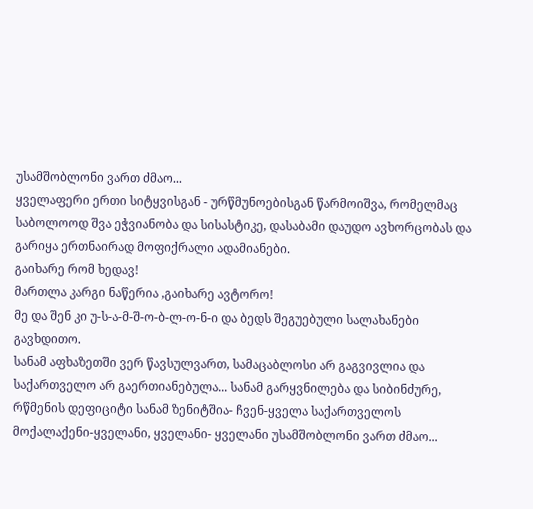უსამშობლონი ვართ ძმაო...
ყველაფერი ერთი სიტყვისგან - ურწმუნოებისგან წარმოიშვა, რომელმაც საბოლოოდ შვა ეჭვიანობა და სისასტიკე, დასაბამი დაუდო ავხორცობას და გარიყა ერთნაირად მოფიქრალი ადამიანები.
გაიხარე რომ ხედავ!
მართლა კარგი ნაწერია ,გაიხარე ავტორო!
მე და შენ კი უ-ს-ა-მ-შ-ო-ბ-ლ-ო-ნ-ი და ბედს შეგუებული სალახანები გავხდითო.
სანამ აფხაზეთში ვერ წავსულვართ, სამაცაბლოსი არ გაგვივლია და საქართველო არ გაერთიანებულა... სანამ გარყვნილება და სიბინძურე, რწმენის დეფიციტი სანამ ზენიტშია- ჩვენ-ყველა საქართველოს მოქალაქენი-ყველანი, ყველანი- ყველანი უსამშობლონი ვართ ძმაო...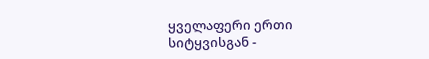ყველაფერი ერთი სიტყვისგან -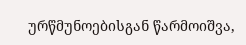ურწმუნოებისგან წარმოიშვა,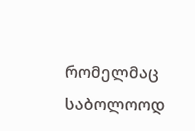რომელმაც საბოლოოდ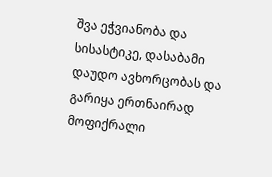შვა ეჭვიანობა და სისასტიკე, დასაბამი დაუდო ავხორცობას და გარიყა ერთნაირად მოფიქრალი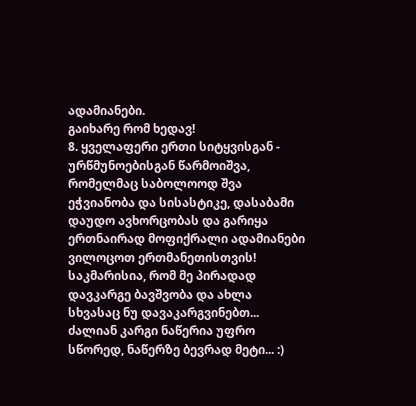ადამიანები.
გაიხარე რომ ხედავ!
8. ყველაფერი ერთი სიტყვისგან - ურწმუნოებისგან წარმოიშვა, რომელმაც საბოლოოდ შვა ეჭვიანობა და სისასტიკე, დასაბამი დაუდო ავხორცობას და გარიყა ერთნაირად მოფიქრალი ადამიანები
ვილოცოთ ერთმანეთისთვის! საკმარისია, რომ მე პირადად დავკარგე ბავშვობა და ახლა სხვასაც ნუ დავაკარგვინებთ...
ძალიან კარგი ნაწერია უფრო სწორედ, ნაწერზე ბევრად მეტი... :)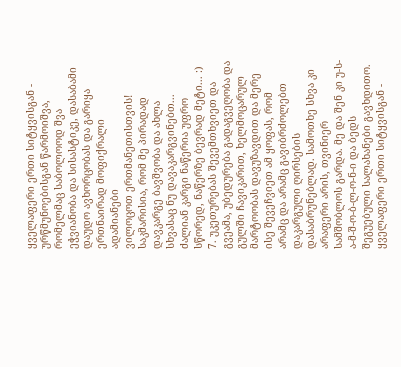ყველაფერი ერთი სიტყვისგან - ურწმუნოებისგან წარმოიშვა, რომელმაც საბოლოოდ შვა ეჭვიანობა და სისასტიკე, დასაბამი დაუდო ავხორცობას და გარიყა ერთნაირად მოფიქრალი ადამიანები
ვილოცოთ ერთმანეთისთვის! საკმარისია, რომ მე პირადად დავკარგე ბავშვობა და ახლა სხვასაც ნუ დავაკარგვინებთ...
ძალიან კარგი ნაწერია უფრო სწორედ, ნაწერზე ბევრად მეტი... :)
7. უკეთურებას შევემთხვიეთ და გვეამა, უბედურება გადაგვეღობა და გულში ჩავიკარით, ხელმოცარულ მარტოობას დავუზავდით და მერე ისე შევეჩვიეთ ამ ყოფას, რომ არამც და არამც გავიბრძოლებთ დაკარგული ღირსების დასაბრუნებლად. სამოთხე სხვა კი არაფერი არის, თვინიერ სამშობლოს გარდა. მე და შენ კი უ-ს-ა-მ-შ-ო-ბ-ლ-ო-ნ-ი და ბედს შეგუებული სალახანები გავხდითო. ყველაფერი ერთი სიტყვისგან -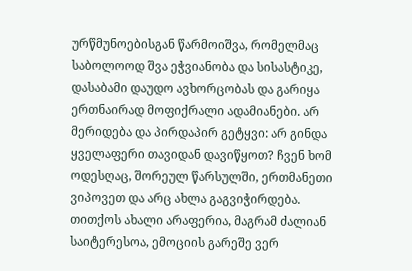ურწმუნოებისგან წარმოიშვა, რომელმაც საბოლოოდ შვა ეჭვიანობა და სისასტიკე, დასაბამი დაუდო ავხორცობას და გარიყა ერთნაირად მოფიქრალი ადამიანები. არ მერიდება და პირდაპირ გეტყვი: არ გინდა ყველაფერი თავიდან დავიწყოთ? ჩვენ ხომ ოდესღაც, შორეულ წარსულში, ერთმანეთი ვიპოვეთ და არც ახლა გაგვიჭირდება.
თითქოს ახალი არაფერია, მაგრამ ძალიან საიტერესოა, ემოციის გარეშე ვერ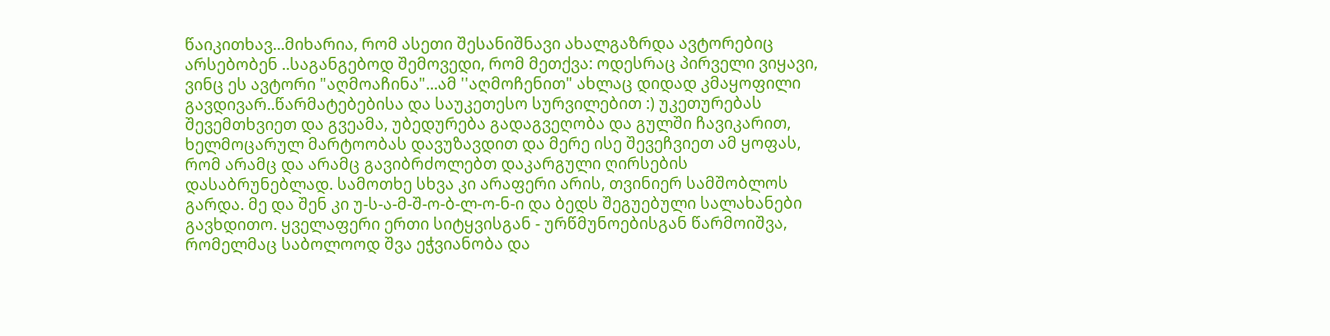წაიკითხავ...მიხარია, რომ ასეთი შესანიშნავი ახალგაზრდა ავტორებიც არსებობენ ..საგანგებოდ შემოვედი, რომ მეთქვა: ოდესრაც პირველი ვიყავი, ვინც ეს ავტორი "აღმოაჩინა"...ამ ''აღმოჩენით" ახლაც დიდად კმაყოფილი გავდივარ..წარმატებებისა და საუკეთესო სურვილებით :) უკეთურებას შევემთხვიეთ და გვეამა, უბედურება გადაგვეღობა და გულში ჩავიკარით, ხელმოცარულ მარტოობას დავუზავდით და მერე ისე შევეჩვიეთ ამ ყოფას, რომ არამც და არამც გავიბრძოლებთ დაკარგული ღირსების დასაბრუნებლად. სამოთხე სხვა კი არაფერი არის, თვინიერ სამშობლოს გარდა. მე და შენ კი უ-ს-ა-მ-შ-ო-ბ-ლ-ო-ნ-ი და ბედს შეგუებული სალახანები გავხდითო. ყველაფერი ერთი სიტყვისგან - ურწმუნოებისგან წარმოიშვა, რომელმაც საბოლოოდ შვა ეჭვიანობა და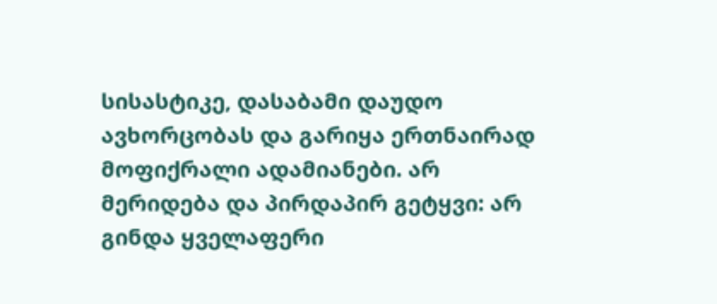სისასტიკე, დასაბამი დაუდო ავხორცობას და გარიყა ერთნაირად მოფიქრალი ადამიანები. არ მერიდება და პირდაპირ გეტყვი: არ გინდა ყველაფერი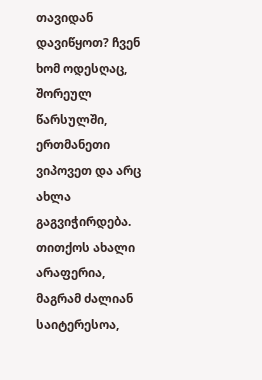თავიდან დავიწყოთ? ჩვენ ხომ ოდესღაც, შორეულ წარსულში, ერთმანეთი ვიპოვეთ და არც ახლა გაგვიჭირდება.
თითქოს ახალი არაფერია, მაგრამ ძალიან საიტერესოა,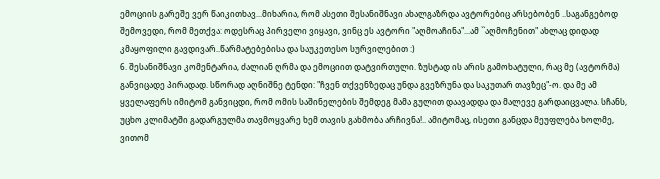ემოციის გარეშე ვერ წაიკითხავ...მიხარია, რომ ასეთი შესანიშნავი ახალგაზრდა ავტორებიც არსებობენ ..საგანგებოდ შემოვედი, რომ მეთქვა: ოდესრაც პირველი ვიყავი, ვინც ეს ავტორი "აღმოაჩინა"...ამ ``აღმოჩენით" ახლაც დიდად კმაყოფილი გავდივარ..წარმატებებისა და საუკეთესო სურვილებით :)
6. შესანიშნავი კომენტარია, ძალიან ღრმა და ემოციით დატვირთული. ზუსტად ის არის გამოხატული, რაც მე (ავტორმა) განვიცადე პირადად. სწორად აღნიშნე ტენდი: "ჩვენ თქვენზედაც უნდა გვეზრუნა და საკუთარ თავზეც"-ო. და მე ამ ყველაფერს იმიტომ განვიცდი, რომ ომის საშინელების შემდეგ მამა გულით დაავადდა და მალევე გარდაიცვალა. სჩანს, უცხო კლიმატში გადარგულმა თავმოყვარე ხემ თავის გახმობა არჩივნა!.. ამიტომაც, ისეთი განცდა მეუფლება ხოლმე, ვითომ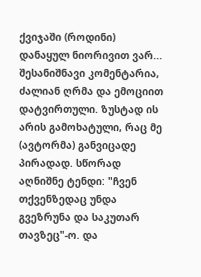ქვიჯაში (როდინი) დანაყულ ნიორივით ვარ...
შესანიშნავი კომენტარია, ძალიან ღრმა და ემოციით დატვირთული. ზუსტად ის არის გამოხატული, რაც მე (ავტორმა) განვიცადე პირადად. სწორად აღნიშნე ტენდი: "ჩვენ თქვენზედაც უნდა გვეზრუნა და საკუთარ თავზეც"-ო. და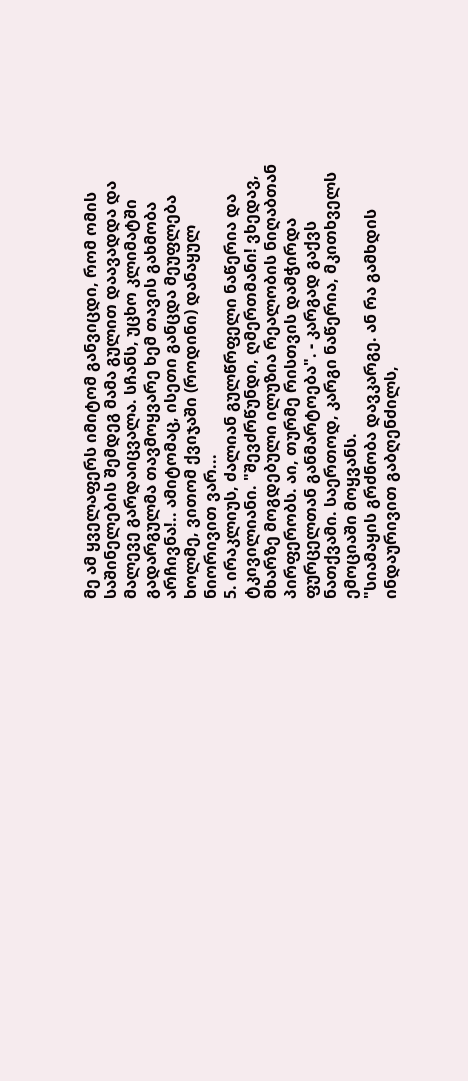მე ამ ყველაფერს იმიტომ განვიცდი, რომ ომის საშინელების შემდეგ მამა გულით დაავადდა და მალევე გარდაიცვალა. სჩანს, უცხო კლიმატში გადარგულმა თავმოყვარე ხემ თავის გახმობა არჩივნა!.. ამიტომაც, ისეთი განცდა მეუფლება ხოლმე, ვითომ ქვიჯაში (როდინი) დანაყულ ნიორივით ვარ...
5. ირაკლიუს, ძალიან გულწრფელი ნაწერია და ტკივილიანი. "შევძრწუნდი, ღმერთმანი! ვხედავ, მხარზე მოგდებული ილუზია რეალობის ნიღაბთან პირფერობს. აი, თურმე რისთვის დამჭირდა ფურცელთან განმარტოება". - კარგად გაქვს ნათქვამი. საერთოდ, კარგი ნაწერია, მკითხველს ემოციაში მოყვანს.
"სიამაყის გრძნობა დავკარგე. ან რა გამხდის ინდაურივით გაბღენძილს,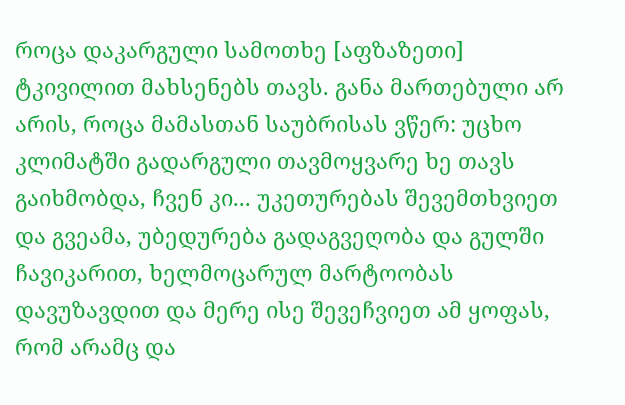როცა დაკარგული სამოთხე [აფზაზეთი] ტკივილით მახსენებს თავს. განა მართებული არ არის, როცა მამასთან საუბრისას ვწერ: უცხო კლიმატში გადარგული თავმოყვარე ხე თავს გაიხმობდა, ჩვენ კი... უკეთურებას შევემთხვიეთ და გვეამა, უბედურება გადაგვეღობა და გულში ჩავიკარით, ხელმოცარულ მარტოობას დავუზავდით და მერე ისე შევეჩვიეთ ამ ყოფას, რომ არამც და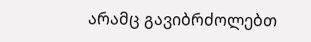არამც გავიბრძოლებთ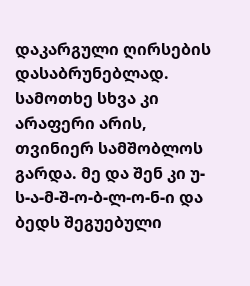დაკარგული ღირსების დასაბრუნებლად. სამოთხე სხვა კი არაფერი არის, თვინიერ სამშობლოს გარდა. მე და შენ კი უ-ს-ა-მ-შ-ო-ბ-ლ-ო-ნ-ი და ბედს შეგუებული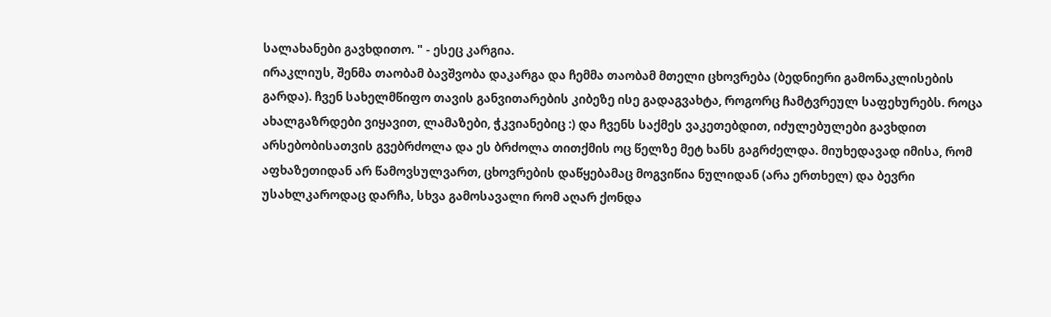სალახანები გავხდითო. " - ესეც კარგია.
ირაკლიუს, შენმა თაობამ ბავშვობა დაკარგა და ჩემმა თაობამ მთელი ცხოვრება (ბედნიერი გამონაკლისების გარდა). ჩვენ სახელმწიფო თავის განვითარების კიბეზე ისე გადაგვახტა, როგორც ჩამტვრეულ საფეხურებს. როცა ახალგაზრდები ვიყავით, ლამაზები, ჭკვიანებიც :) და ჩვენს საქმეს ვაკეთებდით, იძულებულები გავხდით არსებობისათვის გვებრძოლა და ეს ბრძოლა თითქმის ოც წელზე მეტ ხანს გაგრძელდა. მიუხედავად იმისა, რომ აფხაზეთიდან არ წამოვსულვართ, ცხოვრების დაწყებამაც მოგვიწია ნულიდან (არა ერთხელ) და ბევრი უსახლკაროდაც დარჩა, სხვა გამოსავალი რომ აღარ ქონდა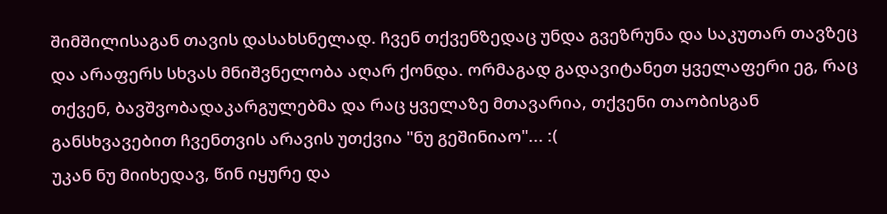შიმშილისაგან თავის დასახსნელად. ჩვენ თქვენზედაც უნდა გვეზრუნა და საკუთარ თავზეც და არაფერს სხვას მნიშვნელობა აღარ ქონდა. ორმაგად გადავიტანეთ ყველაფერი ეგ, რაც თქვენ, ბავშვობადაკარგულებმა და რაც ყველაზე მთავარია, თქვენი თაობისგან განსხვავებით ჩვენთვის არავის უთქვია "ნუ გეშინიაო"... :(
უკან ნუ მიიხედავ, წინ იყურე და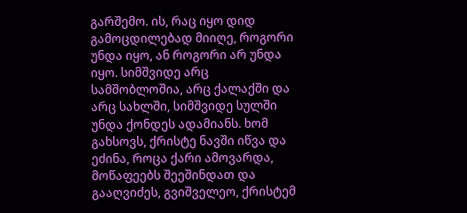გარშემო. ის, რაც იყო დიდ გამოცდილებად მიიღე, როგორი უნდა იყო, ან როგორი არ უნდა იყო. სიმშვიდე არც სამშობლოშია, არც ქალაქში და არც სახლში, სიმშვიდე სულში უნდა ქონდეს ადამიანს. ხომ გახსოვს, ქრისტე ნავში იწვა და ეძინა, როცა ქარი ამოვარდა, მოწაფეებს შეეშინდათ და გააღვიძეს, გვიშველეო, ქრისტემ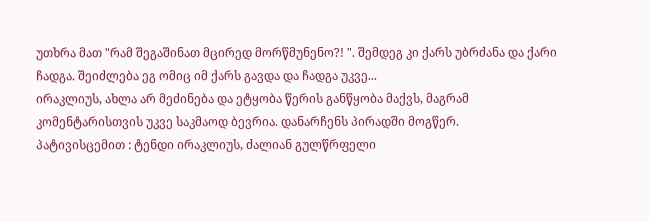უთხრა მათ "რამ შეგაშინათ მცირედ მორწმუნენო?! ". შემდეგ კი ქარს უბრძანა და ქარი ჩადგა. შეიძლება ეგ ომიც იმ ქარს გავდა და ჩადგა უკვე...
ირაკლიუს, ახლა არ მეძინება და ეტყობა წერის განწყობა მაქვს, მაგრამ კომენტარისთვის უკვე საკმაოდ ბევრია. დანარჩენს პირადში მოგწერ.
პატივისცემით : ტენდი ირაკლიუს, ძალიან გულწრფელი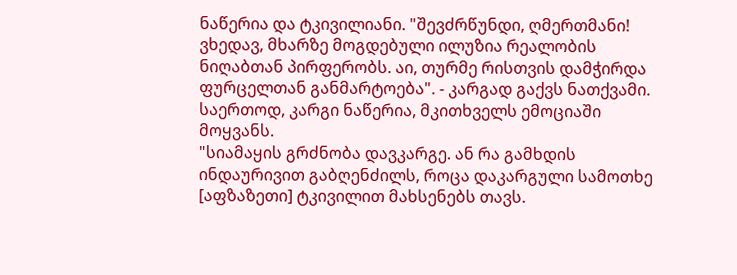ნაწერია და ტკივილიანი. "შევძრწუნდი, ღმერთმანი! ვხედავ, მხარზე მოგდებული ილუზია რეალობის ნიღაბთან პირფერობს. აი, თურმე რისთვის დამჭირდა ფურცელთან განმარტოება". - კარგად გაქვს ნათქვამი. საერთოდ, კარგი ნაწერია, მკითხველს ემოციაში მოყვანს.
"სიამაყის გრძნობა დავკარგე. ან რა გამხდის ინდაურივით გაბღენძილს, როცა დაკარგული სამოთხე [აფზაზეთი] ტკივილით მახსენებს თავს.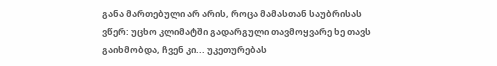განა მართებული არ არის, როცა მამასთან საუბრისას ვწერ: უცხო კლიმატში გადარგული თავმოყვარე ხე თავს გაიხმობდა, ჩვენ კი... უკეთურებას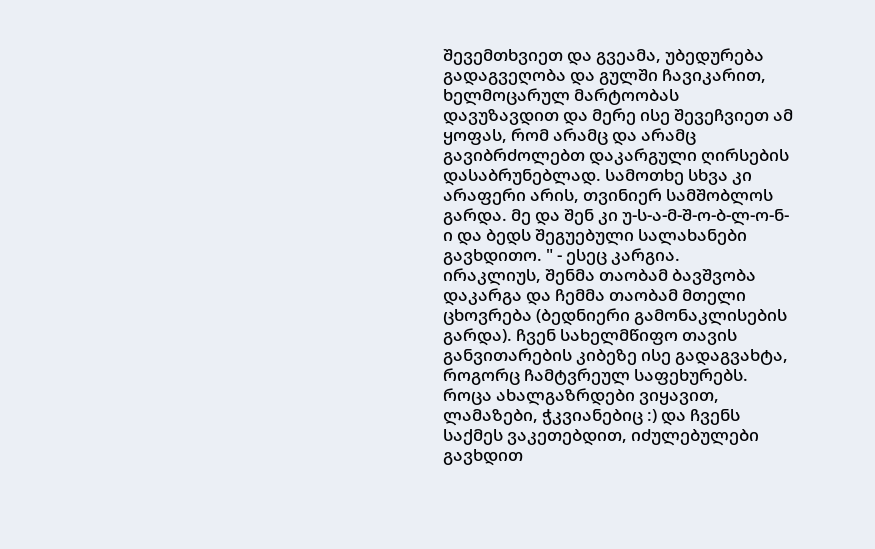შევემთხვიეთ და გვეამა, უბედურება გადაგვეღობა და გულში ჩავიკარით, ხელმოცარულ მარტოობას დავუზავდით და მერე ისე შევეჩვიეთ ამ ყოფას, რომ არამც და არამც გავიბრძოლებთ დაკარგული ღირსების დასაბრუნებლად. სამოთხე სხვა კი არაფერი არის, თვინიერ სამშობლოს გარდა. მე და შენ კი უ-ს-ა-მ-შ-ო-ბ-ლ-ო-ნ-ი და ბედს შეგუებული სალახანები გავხდითო. " - ესეც კარგია.
ირაკლიუს, შენმა თაობამ ბავშვობა დაკარგა და ჩემმა თაობამ მთელი ცხოვრება (ბედნიერი გამონაკლისების გარდა). ჩვენ სახელმწიფო თავის განვითარების კიბეზე ისე გადაგვახტა, როგორც ჩამტვრეულ საფეხურებს. როცა ახალგაზრდები ვიყავით, ლამაზები, ჭკვიანებიც :) და ჩვენს საქმეს ვაკეთებდით, იძულებულები გავხდით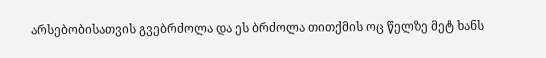არსებობისათვის გვებრძოლა და ეს ბრძოლა თითქმის ოც წელზე მეტ ხანს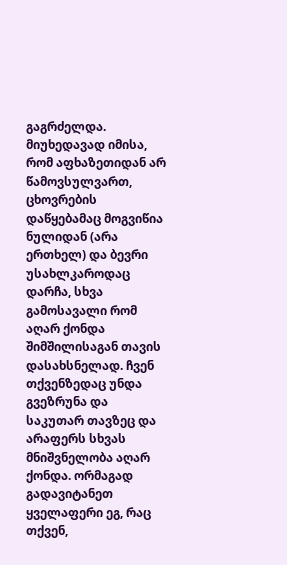გაგრძელდა. მიუხედავად იმისა, რომ აფხაზეთიდან არ წამოვსულვართ, ცხოვრების დაწყებამაც მოგვიწია ნულიდან (არა ერთხელ) და ბევრი უსახლკაროდაც დარჩა, სხვა გამოსავალი რომ აღარ ქონდა შიმშილისაგან თავის დასახსნელად. ჩვენ თქვენზედაც უნდა გვეზრუნა და საკუთარ თავზეც და არაფერს სხვას მნიშვნელობა აღარ ქონდა. ორმაგად გადავიტანეთ ყველაფერი ეგ, რაც თქვენ,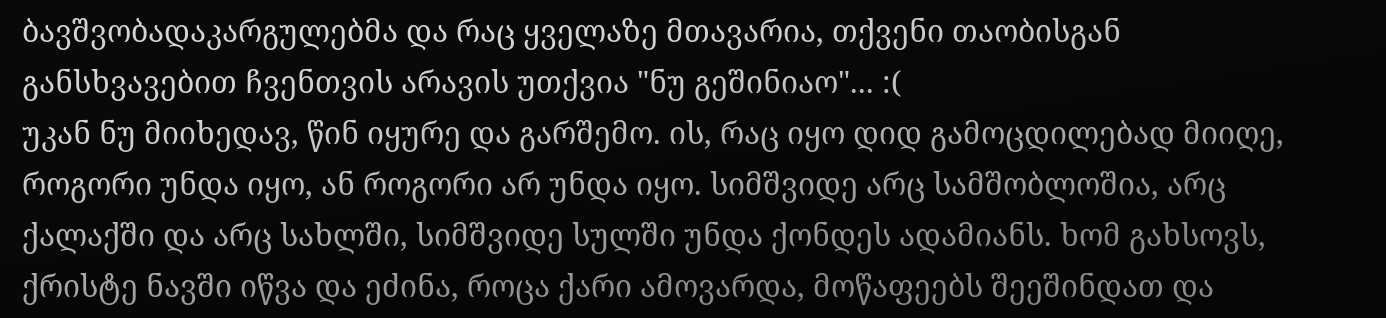ბავშვობადაკარგულებმა და რაც ყველაზე მთავარია, თქვენი თაობისგან განსხვავებით ჩვენთვის არავის უთქვია "ნუ გეშინიაო"... :(
უკან ნუ მიიხედავ, წინ იყურე და გარშემო. ის, რაც იყო დიდ გამოცდილებად მიიღე, როგორი უნდა იყო, ან როგორი არ უნდა იყო. სიმშვიდე არც სამშობლოშია, არც ქალაქში და არც სახლში, სიმშვიდე სულში უნდა ქონდეს ადამიანს. ხომ გახსოვს, ქრისტე ნავში იწვა და ეძინა, როცა ქარი ამოვარდა, მოწაფეებს შეეშინდათ და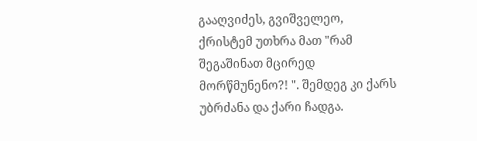გააღვიძეს, გვიშველეო, ქრისტემ უთხრა მათ "რამ შეგაშინათ მცირედ მორწმუნენო?! ". შემდეგ კი ქარს უბრძანა და ქარი ჩადგა.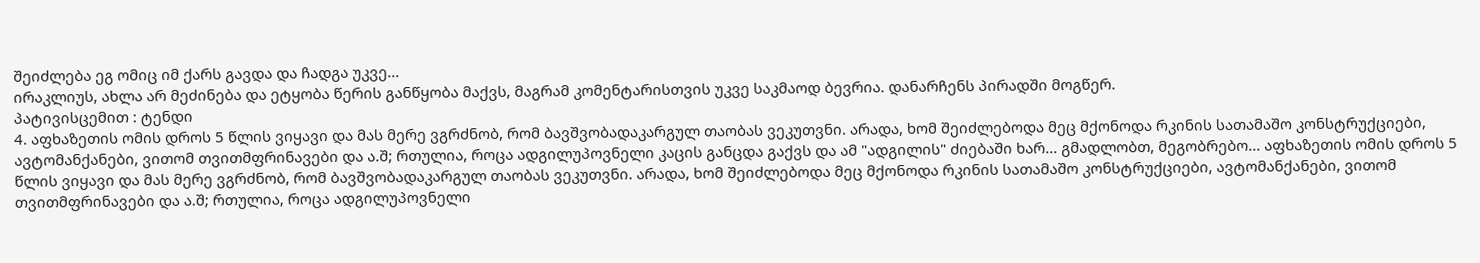შეიძლება ეგ ომიც იმ ქარს გავდა და ჩადგა უკვე...
ირაკლიუს, ახლა არ მეძინება და ეტყობა წერის განწყობა მაქვს, მაგრამ კომენტარისთვის უკვე საკმაოდ ბევრია. დანარჩენს პირადში მოგწერ.
პატივისცემით : ტენდი
4. აფხაზეთის ომის დროს 5 წლის ვიყავი და მას მერე ვგრძნობ, რომ ბავშვობადაკარგულ თაობას ვეკუთვნი. არადა, ხომ შეიძლებოდა მეც მქონოდა რკინის სათამაშო კონსტრუქციები, ავტომანქანები, ვითომ თვითმფრინავები და ა.შ; რთულია, როცა ადგილუპოვნელი კაცის განცდა გაქვს და ამ "ადგილის" ძიებაში ხარ... გმადლობთ, მეგობრებო... აფხაზეთის ომის დროს 5 წლის ვიყავი და მას მერე ვგრძნობ, რომ ბავშვობადაკარგულ თაობას ვეკუთვნი. არადა, ხომ შეიძლებოდა მეც მქონოდა რკინის სათამაშო კონსტრუქციები, ავტომანქანები, ვითომ თვითმფრინავები და ა.შ; რთულია, როცა ადგილუპოვნელი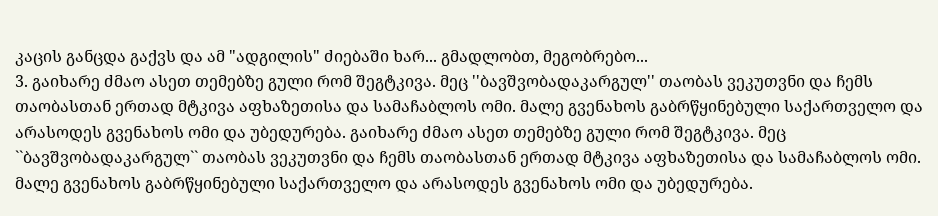კაცის განცდა გაქვს და ამ "ადგილის" ძიებაში ხარ... გმადლობთ, მეგობრებო...
3. გაიხარე ძმაო ასეთ თემებზე გული რომ შეგტკივა. მეც ''ბავშვობადაკარგულ'' თაობას ვეკუთვნი და ჩემს თაობასთან ერთად მტკივა აფხაზეთისა და სამაჩაბლოს ომი. მალე გვენახოს გაბრწყინებული საქართველო და არასოდეს გვენახოს ომი და უბედურება. გაიხარე ძმაო ასეთ თემებზე გული რომ შეგტკივა. მეც ``ბავშვობადაკარგულ`` თაობას ვეკუთვნი და ჩემს თაობასთან ერთად მტკივა აფხაზეთისა და სამაჩაბლოს ომი. მალე გვენახოს გაბრწყინებული საქართველო და არასოდეს გვენახოს ომი და უბედურება.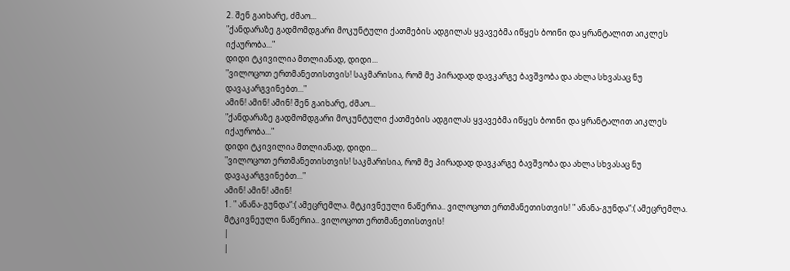2. შენ გაიხარე, ძმაო...
"ქანდარაზე გადმომდგარი მოკუნტული ქათმების ადგილას ყვავებმა იწყეს ბოინი და ყრანტალით აიკლეს იქაურობა..."
დიდი ტკივილია მთლიანად, დიდი...
"ვილოცოთ ერთმანეთისთვის! საკმარისია, რომ მე პირადად დავკარგე ბავშვობა და ახლა სხვასაც ნუ დავაკარგვინებთ..."
ამინ! ამინ! ამინ! შენ გაიხარე, ძმაო...
"ქანდარაზე გადმომდგარი მოკუნტული ქათმების ადგილას ყვავებმა იწყეს ბოინი და ყრანტალით აიკლეს იქაურობა..."
დიდი ტკივილია მთლიანად, დიდი...
"ვილოცოთ ერთმანეთისთვის! საკმარისია, რომ მე პირადად დავკარგე ბავშვობა და ახლა სხვასაც ნუ დავაკარგვინებთ..."
ამინ! ამინ! ამინ!
1. " ანანა-გუნდა“:( ამეცრემლა. მტკივნეული ნაწერია.. ვილოცოთ ერთმანეთისთვის! " ანანა-გუნდა“:( ამეცრემლა. მტკივნეული ნაწერია.. ვილოცოთ ერთმანეთისთვის!
|
|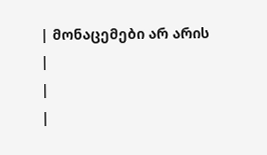| მონაცემები არ არის |
|
|